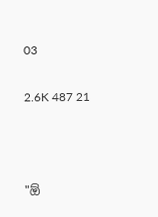03

2.6K 487 21



"ඕ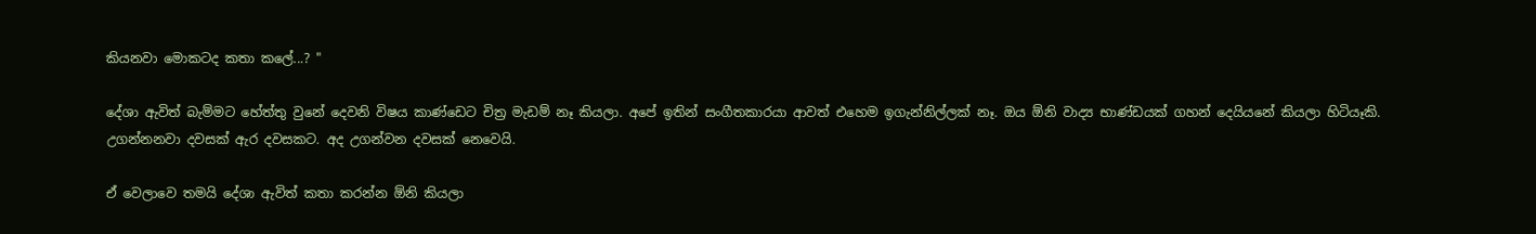කියනවා මොකටද කතා කලේ...? "

දේශා ඇවිත් බැම්මට හේත්තු වුනේ දෙවනි විෂය කාණ්ඩෙට චිත්‍ර මැඩම් නෑ කියලා. අපේ ඉතින් සංගීතකාරයා ආවත් එහෙම ඉගැන්නිල්ලක් නෑ. ඔය ඕනි වාද්‍ය භාණ්ඩයක් ගහන් දෙයියනේ කියලා හිටියෑකි. උගන්නනවා දවසක් ඇර දවසකට. අද උගන්වන දවසක් නෙවෙයි.

ඒ වෙලාවෙ තමයි දේශා ඇවිත් කතා කරන්න ඕනි කියලා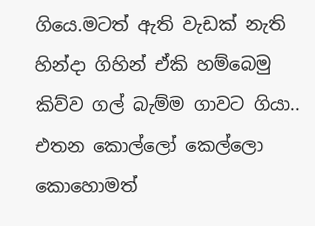ගියෙ.මටත් ඇති වැඩක් නැති හින්දා ගිහින් ඒකි හම්බෙමු කිව්ව ගල් බැම්ම ගාවට ගියා.. එතන කොල්ලෝ කෙල්ලො කොහොමත්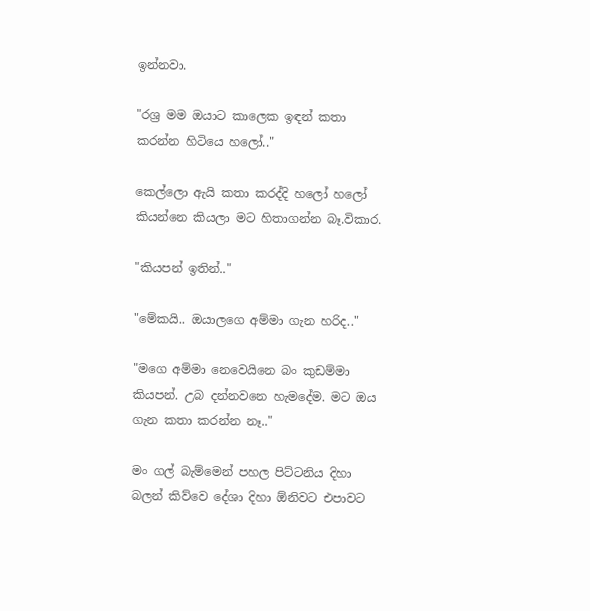ඉන්නවා.

"රශ්‍ර මම ඔයාට කාලෙක ඉඳන් කතා කරන්න හිටියෙ හලෝ.."

කෙල්ලො ඇයි කතා කරද්දි හලෝ හලෝ කියන්නෙ කියලා මට හිතාගන්න බෑ.විකාර.

"කියපන් ඉතින්.."

"මේකයි.. ඔයාලගෙ අම්මා ගැන හරිද.."

"මගෙ අම්මා නෙවෙයිනෙ බං කුඩම්මා කියපන්. උබ දන්නවනෙ හැමදේම. මට ඔය ගැන කතා කරන්න නෑ.."

මං ගල් බැම්මෙන් පහල පිට්ටනිය දිහා බලන් කිව්වෙ දේශා දිහා ඕනිවට එපාවට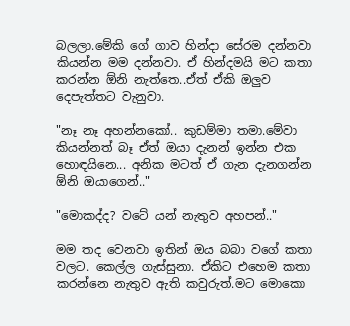බලලා.මේකි ගේ ගාව හින්දා සේරම දන්නවා කියන්න මම දන්නවා. ඒ හින්දමයි මට කතා කරන්න ඕනි නැත්තෙ..ඒත් ඒකි ඔලුව දෙපැත්තට වැනුවා.

"නෑ නෑ අහන්නකෝ.. කුඩම්මා තමා.මේවා කියන්නත් බෑ ඒත් ඔයා දැනන් ඉන්න එක හොඳයිනෙ... අනික මටත් ඒ ගැන දැනගන්න ඕනි ඔයාගෙන්.."

"මොකද්ද? වටේ යන් නැතුව අහපන්.."

මම තද වෙනවා ඉතින් ඔය බබා වගේ කතා වලට. කෙල්ල ගැස්සුනා. ඒකිට එහෙම කතා කරන්නෙ නැතුව ඇති කවුරුත්.මට මොකො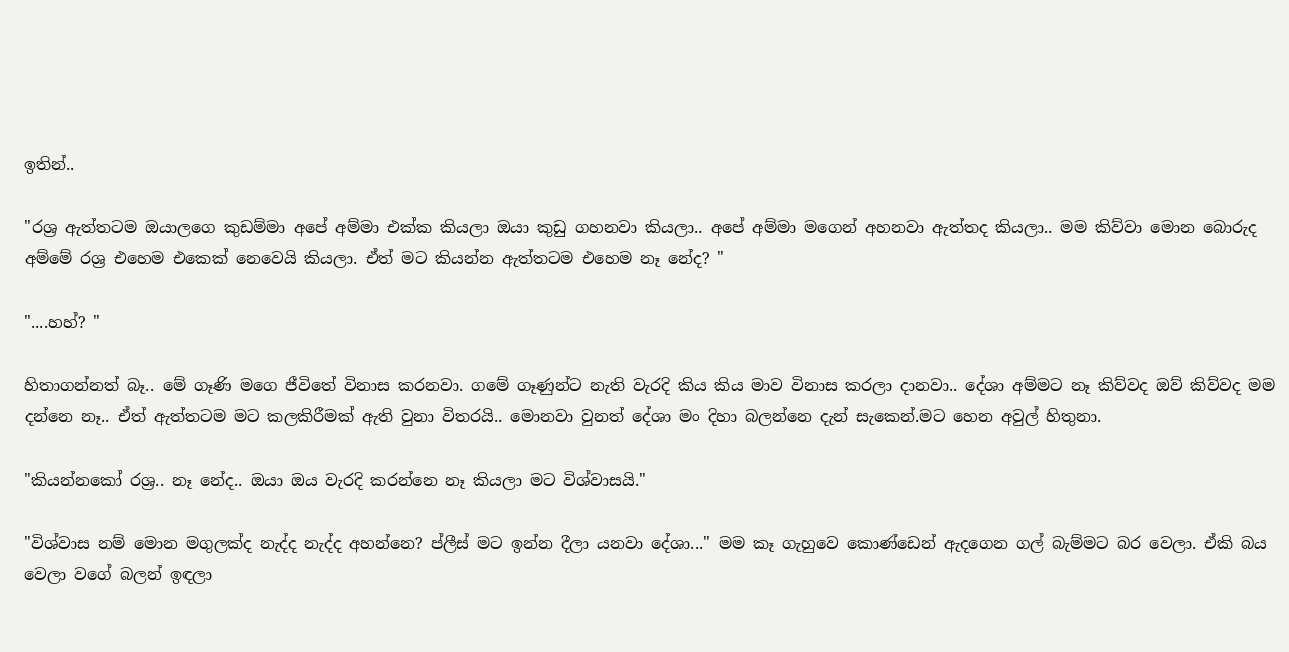ඉතින්..

"රශ්‍ර ඇත්තටම ඔයාලගෙ කුඩම්මා අපේ අම්මා එක්ක කියලා ඔයා කුඩු ගහනවා කියලා.. අපේ අම්මා මගෙන් අහනවා ඇත්තද කියලා.. මම කිව්වා මොන බොරුද අම්මේ රශ්‍ර එහෙම එකෙක් නෙවෙයි කියලා. ඒත් මට කියන්න ඇත්තටම එහෙම නෑ නේද? "

"....හහ්? "

හිතාගන්නත් බෑ.. මේ ගෑණි මගෙ ජීවිතේ විනාස කරනවා. ගමේ ගෑණුන්ට නැති වැරදි කිය කිය මාව විනාස කරලා දානවා.. දේශා අම්මට නෑ කිව්වද ඔව් කිව්වද මම දන්නෙ නෑ.. ඒත් ඇත්තටම මට කලකිරීමක් ඇති වුනා විතරයි.. මොනවා වුනත් දේශා මං දිහා බලන්නෙ දැන් සැකෙන්.මට හෙන අවුල් හිතුනා.

"කියන්නකෝ රශ්‍ර.. නෑ නේද.. ඔයා ඔය වැරදි කරන්නෙ නෑ කියලා මට විශ්වාසයි."

"විශ්වාස නම් මොන මගුලක්ද නැද්ද නැද්ද අහන්නෙ? ප්ලීස් මට ඉන්න දීලා යනවා දේශා..." මම කෑ ගැහුවෙ කොණ්ඩෙන් ඇදගෙන ගල් බැම්මට බර වෙලා. ඒකි බය වෙලා වගේ බලන් ඉඳලා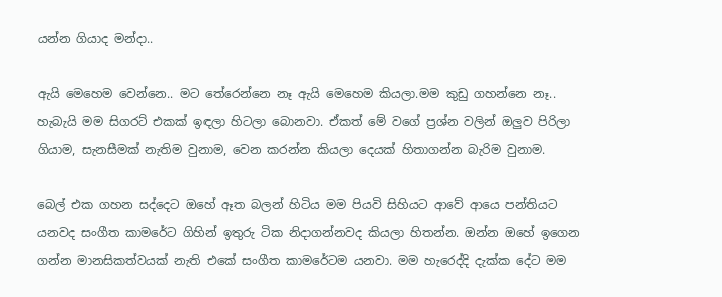යන්න ගියාද මන්දා..

ඇයි මෙහෙම වෙන්නෙ.. මට තේරෙන්නෙ නෑ ඇයි මෙහෙම කියලා.මම කුඩු ගහන්නෙ නෑ.. හැබැයි මම සිගරට් එකක් ඉඳලා හිටලා බොනවා. ඒකත් මේ වගේ ප්‍රශ්න වලින් ඔලුව පිරිලා ගියාම, සැනසීමක් නැතිම වුනාම, වෙන කරන්න කියලා දෙයක් හිතාගන්න බැරිම වුනාම.

බෙල් එක ගහන සද්දෙට ඔහේ ඈත බලන් හිටිය මම පියවි සිහියට ආවේ ආයෙ පන්තියට යනවද සංගීත කාමරේට ගිහින් ඉතුරු ටික නිදාගන්නවද කියලා හිතන්න. ඔන්න ඔහේ ඉගෙන ගන්න මානසිකත්වයක් නැති එකේ සංගීත කාමරේටම යනවා. මම හැරෙද්දි දැක්ක දේට මම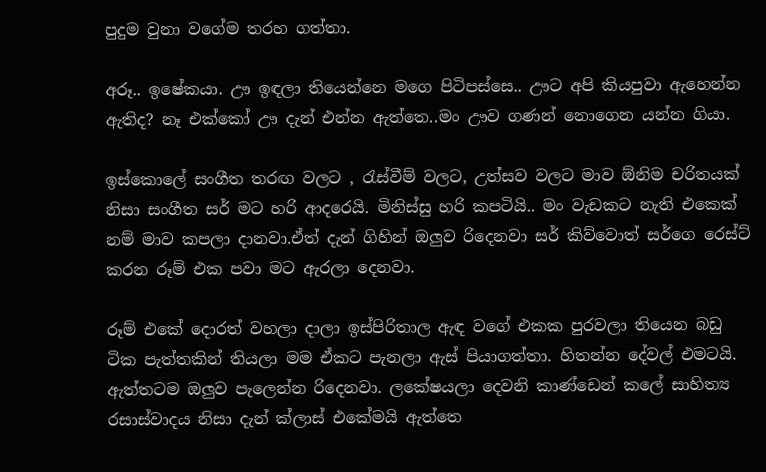පුදුම වුනා වගේම තරහ ගත්තා.

අරූ.. ඉෂේකයා. ඌ ඉඳලා තියෙන්නෙ මගෙ පිටිපස්සෙ.. ඌට අපි කියපුවා ඇහෙන්න ඇතිද? නෑ එක්කෝ ඌ දැන් එන්න ඇත්තෙ..මං ඌව ගණන් නොගෙන යන්න ගියා.

ඉස්කොලේ සංගීත තරඟ වලට , රැස්වීම් වලට, උත්සව වලට මාව ඕනිම චරිතයක් නිසා සංගීත සර් මට හරි ආදරෙයි. මිනිස්සු හරි කපටියි.. මං වැඩකට නැති එකෙක් නම් මාව කපලා දානවා.ඒත් දැන් ගිහින් ඔලුව රිදෙනවා සර් කිව්වොත් සර්ගෙ රෙස්ට් කරන රූම් එක පවා මට ඇරලා දෙනවා.

රූම් එකේ දොරත් වහලා දාලා ඉස්පිරිතාල ඇඳ වගේ එකක පුරවලා තියෙන බඩු ටික පැත්තකින් තියලා මම ඒකට පැනලා ඇස් පියාගත්තා. හිතන්න දේවල් එමටයි. ඇත්තටම ඔලුව පැලෙන්න රිදෙනවා. ලකේෂයලා දෙවනි කාණ්ඩෙන් කලේ සාහිත්‍ය රසාස්වාදය නිසා දැන් ක්ලාස් එකේමයි ඇත්තෙ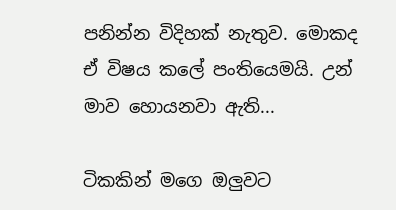පනින්න විදිහක් නැතුව. මොකද ඒ විෂය කලේ පංතියෙමයි. උන් මාව හොයනවා ඇති...

ටිකකින් මගෙ ඔලුවට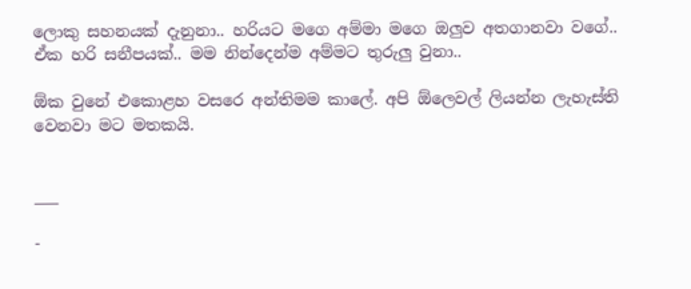ලොකු සහනයක් දැනුනා.. හරියට මගෙ අම්මා මගෙ ඔලුව අතගානවා වගේ.. ඒක හරි සනීපයක්.. මම නින්දෙන්ම අම්මට තුරුලු වුනා..

ඕක වුනේ එකොළහ වසරෙ අන්තිමම කාලේ. අපි ඕලෙවල් ලියන්න ලැහැස්ති වෙනවා මට මතකයි.


___

-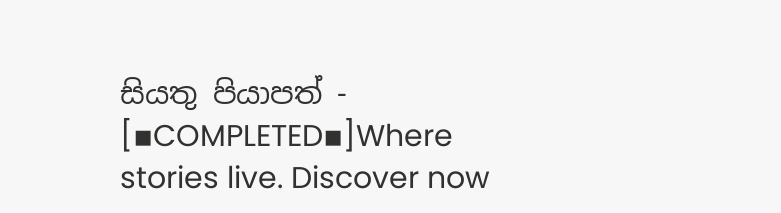සියතු පියාපත් - [▪COMPLETED▪]Where stories live. Discover now